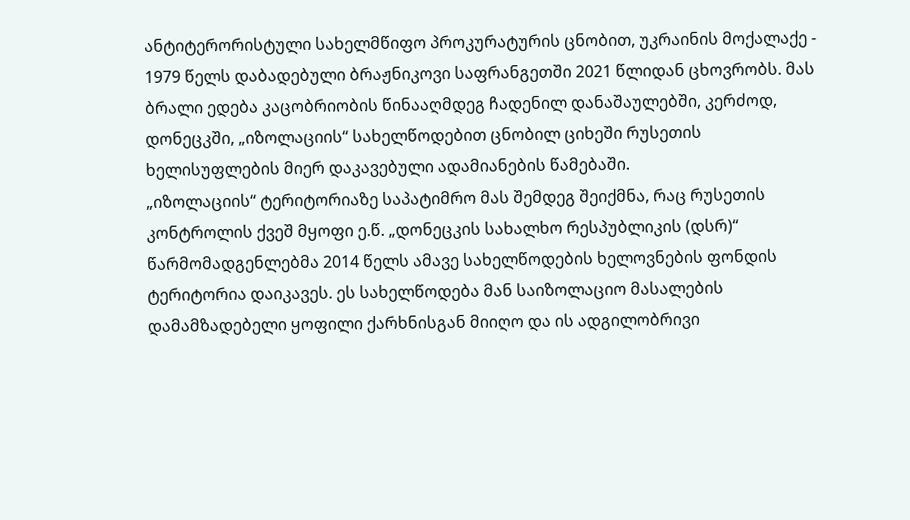ანტიტერორისტული სახელმწიფო პროკურატურის ცნობით, უკრაინის მოქალაქე - 1979 წელს დაბადებული ბრაჟნიკოვი საფრანგეთში 2021 წლიდან ცხოვრობს. მას ბრალი ედება კაცობრიობის წინააღმდეგ ჩადენილ დანაშაულებში, კერძოდ, დონეცკში, „იზოლაციის“ სახელწოდებით ცნობილ ციხეში რუსეთის ხელისუფლების მიერ დაკავებული ადამიანების წამებაში.
„იზოლაციის“ ტერიტორიაზე საპატიმრო მას შემდეგ შეიქმნა, რაც რუსეთის კონტროლის ქვეშ მყოფი ე.წ. „დონეცკის სახალხო რესპუბლიკის (დსრ)“ წარმომადგენლებმა 2014 წელს ამავე სახელწოდების ხელოვნების ფონდის ტერიტორია დაიკავეს. ეს სახელწოდება მან საიზოლაციო მასალების დამამზადებელი ყოფილი ქარხნისგან მიიღო და ის ადგილობრივი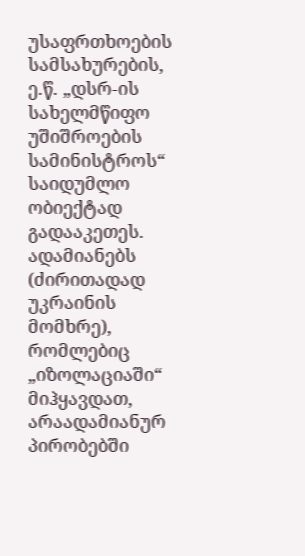უსაფრთხოების სამსახურების, ე.წ. „დსრ-ის სახელმწიფო უშიშროების სამინისტროს“ საიდუმლო ობიექტად გადააკეთეს. ადამიანებს (ძირითადად უკრაინის მომხრე), რომლებიც „იზოლაციაში“ მიჰყავდათ, არაადამიანურ პირობებში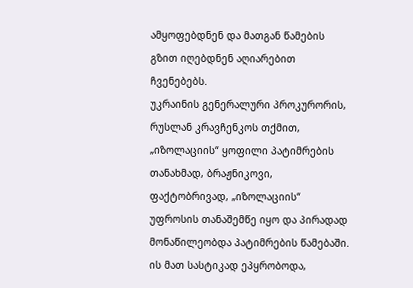ამყოფებდნენ და მათგან წამების გზით იღებდნენ აღიარებით ჩვენებებს.
უკრაინის გენერალური პროკურორის, რუსლან კრავჩენკოს თქმით, „იზოლაციის“ ყოფილი პატიმრების თანახმად, ბრაჟნიკოვი, ფაქტობრივად, „იზოლაციის“ უფროსის თანაშემწე იყო და პირადად მონაწილეობდა პატიმრების წამებაში. ის მათ სასტიკად ეპყრობოდა,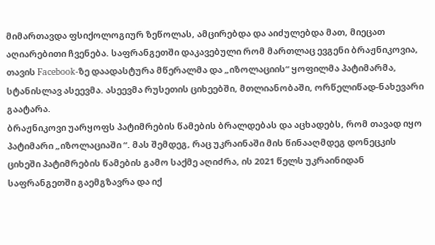მიმართავდა ფსიქოლოგიურ ზეწოლას, ამცირებდა და აიძულებდა მათ, მიეცათ აღიარებითი ჩვენება. საფრანგეთში დაკავებული რომ მართლაც ევგენი ბრაჟნიკოვია, თავის Facebook-ზე დაადასტურა მწერალმა და „იზოლაციის“ ყოფილმა პატიმარმა, სტანისლავ ასეევმა. ასეევმა რუსეთის ციხეებში, მთლიანობაში, ორწელიწად-ნახევარი გაატარა.
ბრაჟნიკოვი უარყოფს პატიმრების წამების ბრალდებას და აცხადებს, რომ თავად იყო პატიმარი „იზოლაციაში “. მას შემდეგ, რაც უკრაინაში მის წინააღმდეგ დონეცკის ციხეში პატიმრების წამების გამო საქმე აღიძრა, ის 2021 წელს უკრაინიდან საფრანგეთში გაემგზავრა და იქ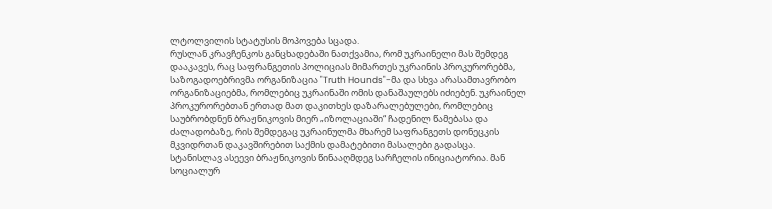ლტოლვილის სტატუსის მოპოვება სცადა.
რუსლან კრავჩენკოს განცხადებაში ნათქვამია, რომ უკრაინელი მას შემდეგ დააკავეს, რაც საფრანგეთის პოლიციას მიმართეს უკრაინის პროკურორებმა, საზოგადოებრივმა ორგანიზაცია "Truth Hounds"-მა და სხვა არასამთავრობო ორგანიზაციებმა, რომლებიც უკრაინაში ომის დანაშაულებს იძიებენ. უკრაინელ პროკურორებთან ერთად მათ დაკითხეს დაზარალებულები, რომლებიც საუბრობდნენ ბრაჟნიკოვის მიერ „იზოლაციაში“ ჩადენილ წამებასა და ძალადობაზე, რის შემდეგაც უკრაინულმა მხარემ საფრანგეთს დონეცკის მკვიდრთან დაკავშირებით საქმის დამატებითი მასალები გადასცა.
სტანისლავ ასეევი ბრაჟნიკოვის წინააღმდეგ სარჩელის ინიციატორია. მან სოციალურ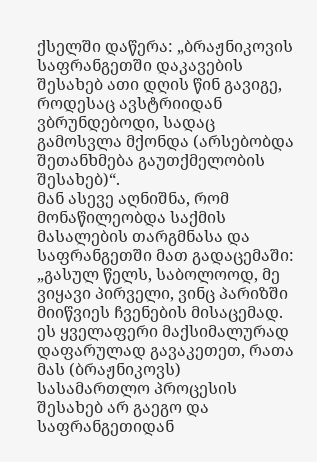ქსელში დაწერა: „ბრაჟნიკოვის საფრანგეთში დაკავების შესახებ ათი დღის წინ გავიგე, როდესაც ავსტრიიდან ვბრუნდებოდი, სადაც გამოსვლა მქონდა (არსებობდა შეთანხმება გაუთქმელობის შესახებ)“.
მან ასევე აღნიშნა, რომ მონაწილეობდა საქმის მასალების თარგმნასა და საფრანგეთში მათ გადაცემაში:
„გასულ წელს, საბოლოოდ, მე ვიყავი პირველი, ვინც პარიზში მიიწვიეს ჩვენების მისაცემად. ეს ყველაფერი მაქსიმალურად დაფარულად გავაკეთეთ, რათა მას (ბრაჟნიკოვს) სასამართლო პროცესის შესახებ არ გაეგო და საფრანგეთიდან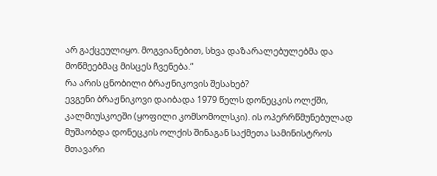არ გაქცეულიყო. მოგვიანებით, სხვა დაზარალებულებმა და მოწმეებმაც მისცეს ჩვენება.“
რა არის ცნობილი ბრაჟნიკოვის შესახებ?
ევგენი ბრაჟნიკოვი დაიბადა 1979 წელს დონეცკის ოლქში, კალმიუსკოეში (ყოფილი კომსომოლსკი). ის ოპერრწმუნებულად მუშაობდა დონეცკის ოლქის შინაგან საქმეთა სამინისტროს მთავარი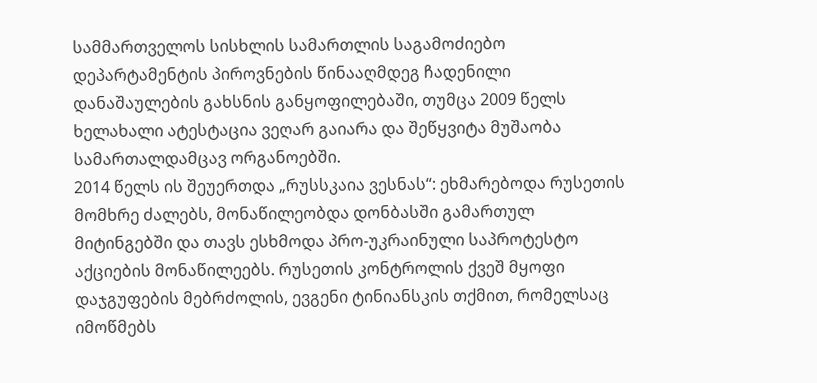სამმართველოს სისხლის სამართლის საგამოძიებო დეპარტამენტის პიროვნების წინააღმდეგ ჩადენილი დანაშაულების გახსნის განყოფილებაში, თუმცა 2009 წელს ხელახალი ატესტაცია ვეღარ გაიარა და შეწყვიტა მუშაობა სამართალდამცავ ორგანოებში.
2014 წელს ის შეუერთდა „რუსსკაია ვესნას“: ეხმარებოდა რუსეთის მომხრე ძალებს, მონაწილეობდა დონბასში გამართულ მიტინგებში და თავს ესხმოდა პრო-უკრაინული საპროტესტო აქციების მონაწილეებს. რუსეთის კონტროლის ქვეშ მყოფი დაჯგუფების მებრძოლის, ევგენი ტინიანსკის თქმით, რომელსაც იმოწმებს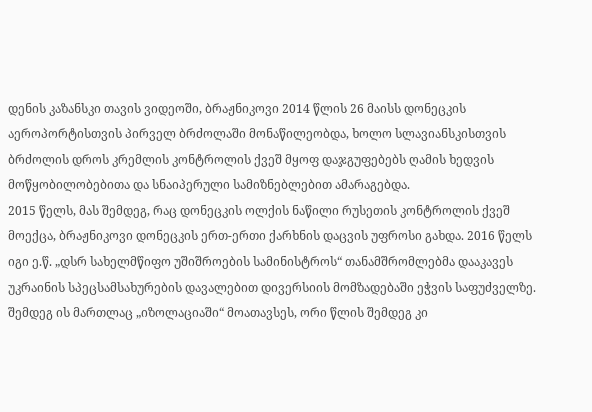დენის კაზანსკი თავის ვიდეოში, ბრაჟნიკოვი 2014 წლის 26 მაისს დონეცკის აეროპორტისთვის პირველ ბრძოლაში მონაწილეობდა, ხოლო სლავიანსკისთვის ბრძოლის დროს კრემლის კონტროლის ქვეშ მყოფ დაჯგუფებებს ღამის ხედვის მოწყობილობებითა და სნაიპერული სამიზნებლებით ამარაგებდა.
2015 წელს, მას შემდეგ, რაც დონეცკის ოლქის ნაწილი რუსეთის კონტროლის ქვეშ მოექცა, ბრაჟნიკოვი დონეცკის ერთ-ერთი ქარხნის დაცვის უფროსი გახდა. 2016 წელს იგი ე.წ. „დსრ სახელმწიფო უშიშროების სამინისტროს“ თანამშრომლებმა დააკავეს უკრაინის სპეცსამსახურების დავალებით დივერსიის მომზადებაში ეჭვის საფუძველზე. შემდეგ ის მართლაც „იზოლაციაში“ მოათავსეს, ორი წლის შემდეგ კი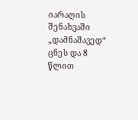იარაღის შენახვაში „დამნაშავედ“ ცნეს და 8 წლით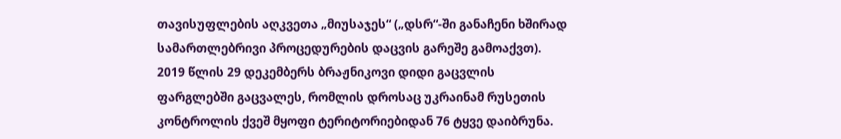თავისუფლების აღკვეთა „მიუსაჯეს“ („დსრ“-ში განაჩენი ხშირად სამართლებრივი პროცედურების დაცვის გარეშე გამოაქვთ).
2019 წლის 29 დეკემბერს ბრაჟნიკოვი დიდი გაცვლის ფარგლებში გაცვალეს, რომლის დროსაც უკრაინამ რუსეთის კონტროლის ქვეშ მყოფი ტერიტორიებიდან 76 ტყვე დაიბრუნა.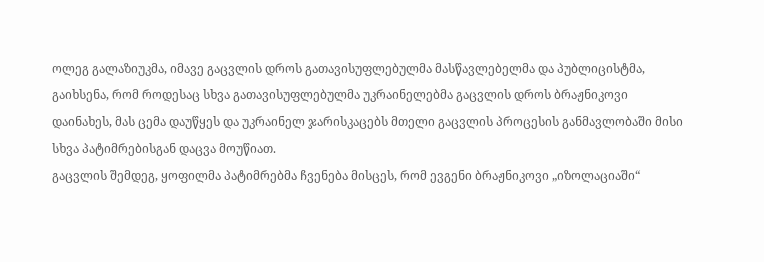ოლეგ გალაზიუკმა, იმავე გაცვლის დროს გათავისუფლებულმა მასწავლებელმა და პუბლიცისტმა, გაიხსენა, რომ როდესაც სხვა გათავისუფლებულმა უკრაინელებმა გაცვლის დროს ბრაჟნიკოვი დაინახეს, მას ცემა დაუწყეს და უკრაინელ ჯარისკაცებს მთელი გაცვლის პროცესის განმავლობაში მისი სხვა პატიმრებისგან დაცვა მოუწიათ.
გაცვლის შემდეგ, ყოფილმა პატიმრებმა ჩვენება მისცეს, რომ ევგენი ბრაჟნიკოვი „იზოლაციაში“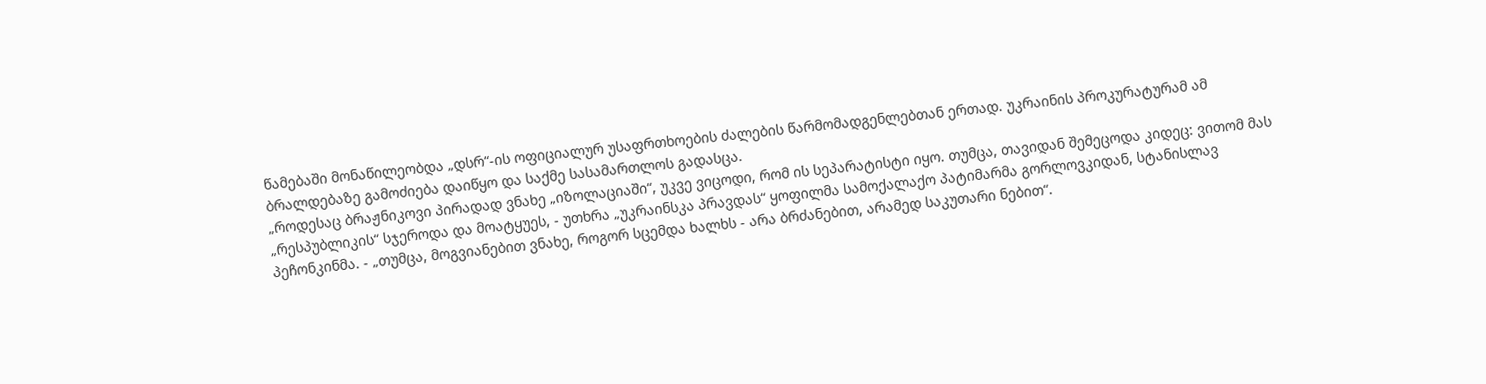წამებაში მონაწილეობდა „დსრ“-ის ოფიციალურ უსაფრთხოების ძალების წარმომადგენლებთან ერთად. უკრაინის პროკურატურამ ამ ბრალდებაზე გამოძიება დაიწყო და საქმე სასამართლოს გადასცა.
„როდესაც ბრაჟნიკოვი პირადად ვნახე „იზოლაციაში“, უკვე ვიცოდი, რომ ის სეპარატისტი იყო. თუმცა, თავიდან შემეცოდა კიდეც: ვითომ მას „რესპუბლიკის“ სჯეროდა და მოატყუეს, - უთხრა „უკრაინსკა პრავდას“ ყოფილმა სამოქალაქო პატიმარმა გორლოვკიდან, სტანისლავ პეჩონკინმა. - „თუმცა, მოგვიანებით ვნახე, როგორ სცემდა ხალხს - არა ბრძანებით, არამედ საკუთარი ნებით“.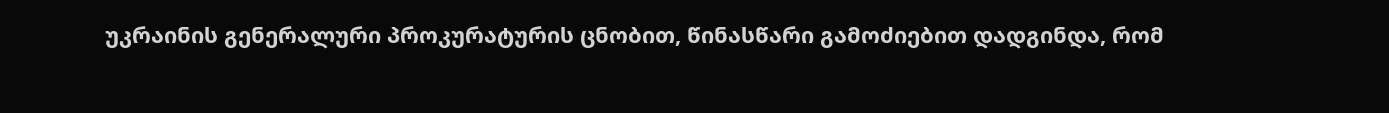უკრაინის გენერალური პროკურატურის ცნობით, წინასწარი გამოძიებით დადგინდა, რომ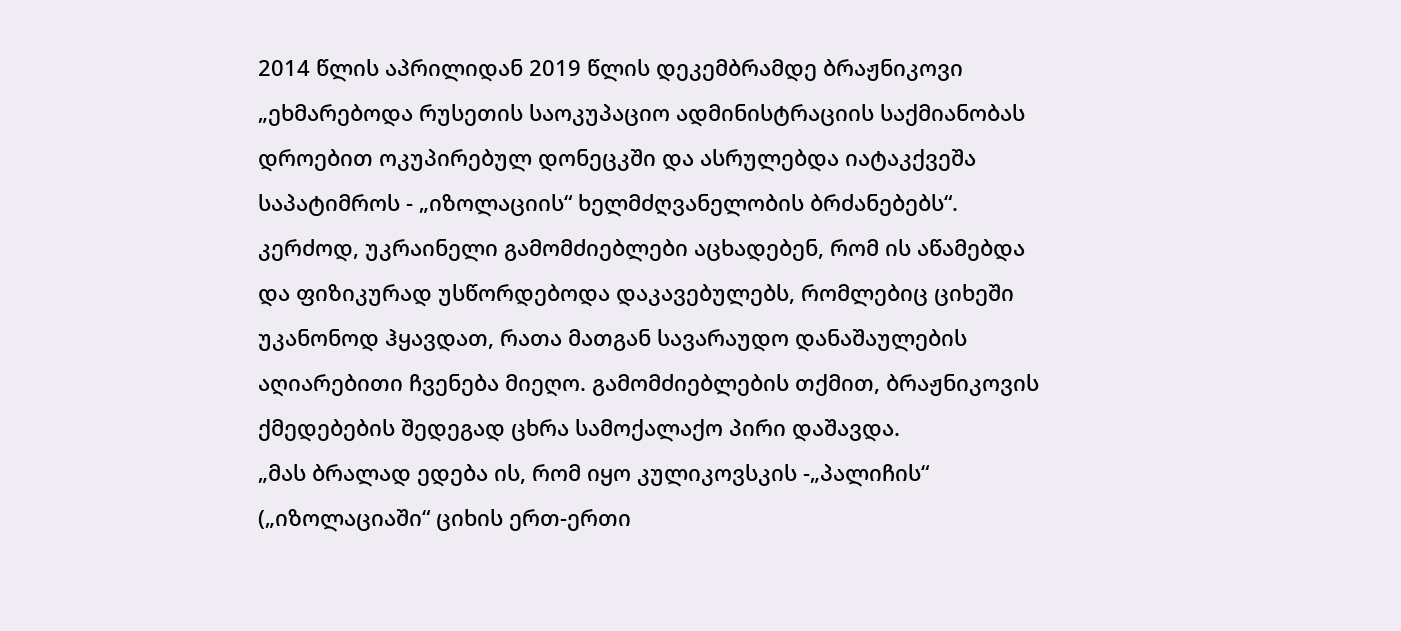2014 წლის აპრილიდან 2019 წლის დეკემბრამდე ბრაჟნიკოვი „ეხმარებოდა რუსეთის საოკუპაციო ადმინისტრაციის საქმიანობას დროებით ოკუპირებულ დონეცკში და ასრულებდა იატაკქვეშა საპატიმროს - „იზოლაციის“ ხელმძღვანელობის ბრძანებებს“.
კერძოდ, უკრაინელი გამომძიებლები აცხადებენ, რომ ის აწამებდა და ფიზიკურად უსწორდებოდა დაკავებულებს, რომლებიც ციხეში უკანონოდ ჰყავდათ, რათა მათგან სავარაუდო დანაშაულების აღიარებითი ჩვენება მიეღო. გამომძიებლების თქმით, ბრაჟნიკოვის ქმედებების შედეგად ცხრა სამოქალაქო პირი დაშავდა.
„მას ბრალად ედება ის, რომ იყო კულიკოვსკის -„პალიჩის“ („იზოლაციაში“ ციხის ერთ-ერთი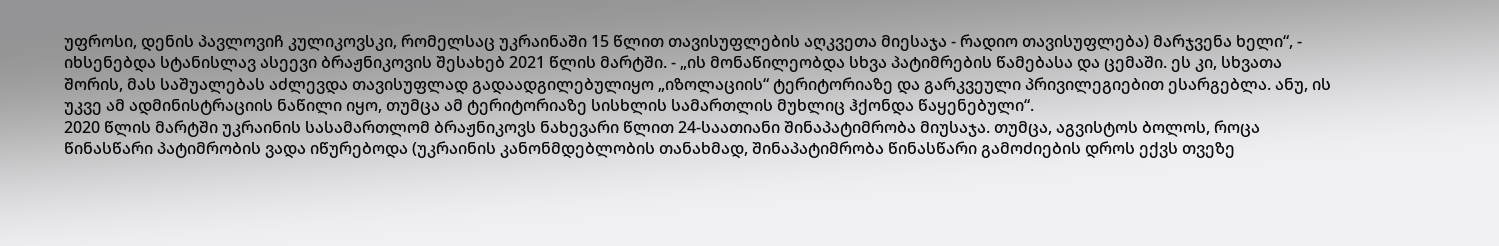უფროსი, დენის პავლოვიჩ კულიკოვსკი, რომელსაც უკრაინაში 15 წლით თავისუფლების აღკვეთა მიესაჯა - რადიო თავისუფლება) მარჯვენა ხელი“, - იხსენებდა სტანისლავ ასეევი ბრაჟნიკოვის შესახებ 2021 წლის მარტში. - „ის მონაწილეობდა სხვა პატიმრების წამებასა და ცემაში. ეს კი, სხვათა შორის, მას საშუალებას აძლევდა თავისუფლად გადაადგილებულიყო „იზოლაციის“ ტერიტორიაზე და გარკვეული პრივილეგიებით ესარგებლა. ანუ, ის უკვე ამ ადმინისტრაციის ნაწილი იყო, თუმცა ამ ტერიტორიაზე სისხლის სამართლის მუხლიც ჰქონდა წაყენებული“.
2020 წლის მარტში უკრაინის სასამართლომ ბრაჟნიკოვს ნახევარი წლით 24-საათიანი შინაპატიმრობა მიუსაჯა. თუმცა, აგვისტოს ბოლოს, როცა წინასწარი პატიმრობის ვადა იწურებოდა (უკრაინის კანონმდებლობის თანახმად, შინაპატიმრობა წინასწარი გამოძიების დროს ექვს თვეზე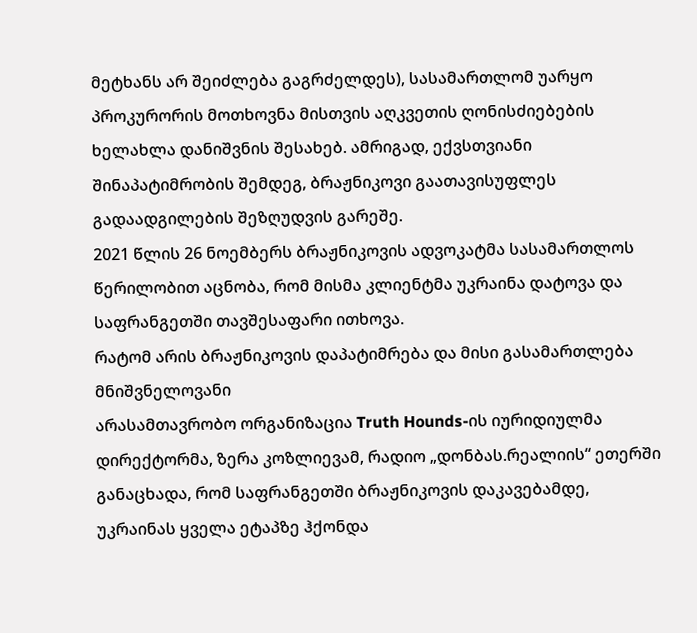მეტხანს არ შეიძლება გაგრძელდეს), სასამართლომ უარყო პროკურორის მოთხოვნა მისთვის აღკვეთის ღონისძიებების ხელახლა დანიშვნის შესახებ. ამრიგად, ექვსთვიანი შინაპატიმრობის შემდეგ, ბრაჟნიკოვი გაათავისუფლეს გადაადგილების შეზღუდვის გარეშე.
2021 წლის 26 ნოემბერს ბრაჟნიკოვის ადვოკატმა სასამართლოს წერილობით აცნობა, რომ მისმა კლიენტმა უკრაინა დატოვა და საფრანგეთში თავშესაფარი ითხოვა.
რატომ არის ბრაჟნიკოვის დაპატიმრება და მისი გასამართლება მნიშვნელოვანი
არასამთავრობო ორგანიზაცია Truth Hounds-ის იურიდიულმა დირექტორმა, ზერა კოზლიევამ, რადიო „დონბას.რეალიის“ ეთერში განაცხადა, რომ საფრანგეთში ბრაჟნიკოვის დაკავებამდე, უკრაინას ყველა ეტაპზე ჰქონდა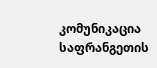კომუნიკაცია საფრანგეთის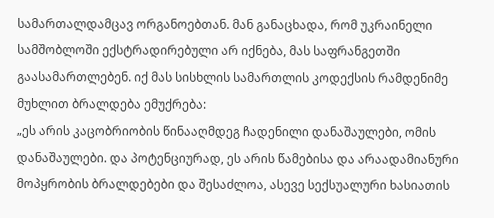სამართალდამცავ ორგანოებთან. მან განაცხადა, რომ უკრაინელი სამშობლოში ექსტრადირებული არ იქნება, მას საფრანგეთში გაასამართლებენ. იქ მას სისხლის სამართლის კოდექსის რამდენიმე მუხლით ბრალდება ემუქრება:
„ეს არის კაცობრიობის წინააღმდეგ ჩადენილი დანაშაულები, ომის დანაშაულები. და პოტენციურად, ეს არის წამებისა და არაადამიანური მოპყრობის ბრალდებები და შესაძლოა, ასევე სექსუალური ხასიათის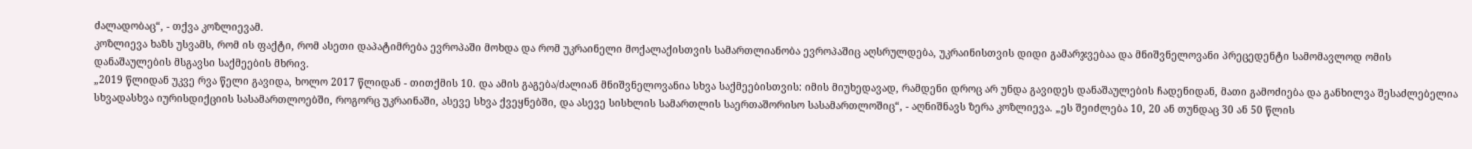ძალადობაც“, - თქვა კოზლიევამ.
კოზლიევა ხაზს უსვამს, რომ ის ფაქტი, რომ ასეთი დაპატიმრება ევროპაში მოხდა და რომ უკრაინელი მოქალაქისთვის სამართლიანობა ევროპაშიც აღსრულდება, უკრაინისთვის დიდი გამარჯვებაა და მნიშვნელოვანი პრეცედენტი სამომავლოდ ომის დანაშაულების მსგავსი საქმეების მხრივ.
„2019 წლიდან უკვე რვა წელი გავიდა, ხოლო 2017 წლიდან - თითქმის 10. და ამის გაგება/ძალიან მნიშვნელოვანია სხვა საქმეებისთვის: იმის მიუხედავად, რამდენი დროც არ უნდა გავიდეს დანაშაულების ჩადენიდან, მათი გამოძიება და განხილვა შესაძლებელია სხვადასხვა იურისდიქციის სასამართლოებში, როგორც უკრაინაში, ასევე სხვა ქვეყნებში, და ასევე სისხლის სამართლის საერთაშორისო სასამართლოშიც“, - აღნიშნავს ზერა კოზლიევა. „ეს შეიძლება 10, 20 ან თუნდაც 30 ან 50 წლის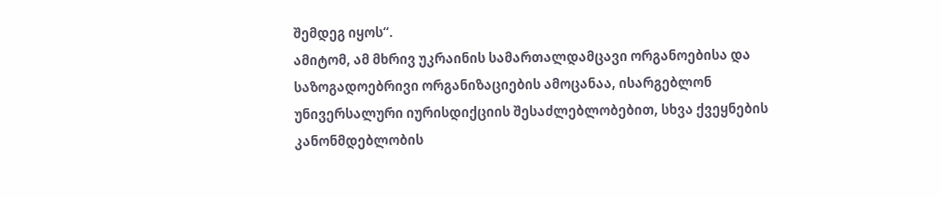შემდეგ იყოს“.
ამიტომ, ამ მხრივ უკრაინის სამართალდამცავი ორგანოებისა და საზოგადოებრივი ორგანიზაციების ამოცანაა, ისარგებლონ უნივერსალური იურისდიქციის შესაძლებლობებით, სხვა ქვეყნების კანონმდებლობის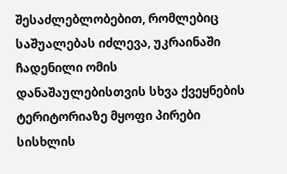შესაძლებლობებით, რომლებიც საშუალებას იძლევა, უკრაინაში ჩადენილი ომის დანაშაულებისთვის სხვა ქვეყნების ტერიტორიაზე მყოფი პირები სისხლის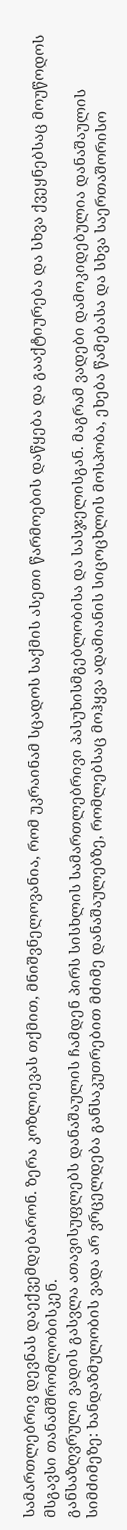სამართლებრივ დევნას დაექვემდებარონ. ზერა კოზლიევას თქმით, მნიშვნელოვანია, რომ უკრაინამ სცადოს საქმის ასეთი წარმოების დაწყება და გააქტიურება და სხვა ქვეყნებსაც მოუწოდოს მსგავსი თანამშრომლობისკენ.
განსაზღვრული ვადის გასვლა ათავისუფლებს დანაშაულის ჩამდენ პირს სისხლის სამართლებრივი პასუხისმგებლობისა და სასჯელისგან. მაგრამ ვადები დამოკიდებულია დანაშაულის სიმძიმეზე: ხანდაზმულობის ვადა არ ვრცელდება განსაკუთრებით მძიმე დანაშაულებზე, რომლებსაც მოჰყვა ადამიანის სიცოცხლის მოსპობა, ეხება წამებასა და სხვა საერთაშორისო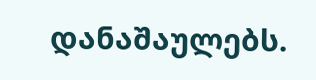დანაშაულებს.